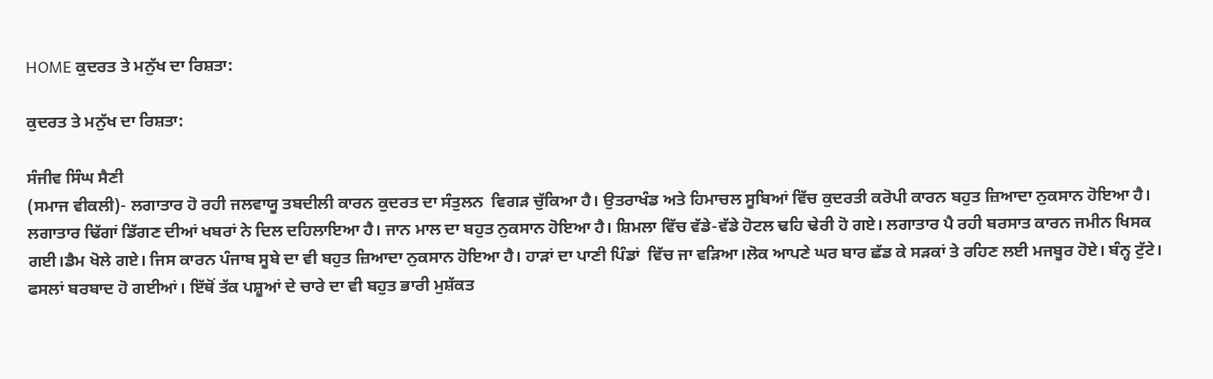HOME ਕੁਦਰਤ ਤੇ ਮਨੁੱਖ ਦਾ ਰਿਸ਼ਤਾ:

ਕੁਦਰਤ ਤੇ ਮਨੁੱਖ ਦਾ ਰਿਸ਼ਤਾ:

ਸੰਜੀਵ ਸਿੰਘ ਸੈਣੀ
(ਸਮਾਜ ਵੀਕਲੀ)- ਲਗਾਤਾਰ ਹੋ ਰਹੀ ਜਲਵਾਯੂ ਤਬਦੀਲੀ ਕਾਰਨ ਕੁਦਰਤ ਦਾ ਸੰਤੁਲਨ  ਵਿਗੜ ਚੁੱਕਿਆ ਹੈ। ਉਤਰਾਖੰਡ ਅਤੇ ਹਿਮਾਚਲ ਸੂਬਿਆਂ ਵਿੱਚ ਕੁਦਰਤੀ ਕਰੋਪੀ ਕਾਰਨ ਬਹੁਤ ਜ਼ਿਆਦਾ ਨੁਕਸਾਨ ਹੋਇਆ ਹੈ। ਲਗਾਤਾਰ ਢਿੱਗਾਂ ਡਿੱਗਣ ਦੀਆਂ ਖਬਰਾਂ ਨੇ ਦਿਲ ਦਹਿਲਾਇਆ ਹੈ। ਜਾਨ ਮਾਲ ਦਾ ਬਹੁਤ ਨੁਕਸਾਨ ਹੋਇਆ ਹੈ। ਸ਼ਿਮਲਾ ਵਿੱਚ ਵੱਡੇ-ਵੱਡੇ ਹੋਟਲ ਢਹਿ ਢੇਰੀ ਹੋ ਗਏ। ਲਗਾਤਾਰ ਪੈ ਰਹੀ ਬਰਸਾਤ ਕਾਰਨ ਜਮੀਨ ਖਿਸਕ ਗਈ।ਡੈਮ ਖੋਲੇ ਗਏ। ਜਿਸ ਕਾਰਨ ਪੰਜਾਬ ਸੂਬੇ ਦਾ ਵੀ ਬਹੁਤ ਜ਼ਿਆਦਾ ਨੁਕਸਾਨ ਹੋਇਆ ਹੈ। ਹਾੜਾਂ ਦਾ ਪਾਣੀ ਪਿੰਡਾਂ  ਵਿੱਚ ਜਾ ਵੜਿਆ।ਲੋਕ ਆਪਣੇ ਘਰ ਬਾਰ ਛੱਡ ਕੇ ਸੜਕਾਂ ਤੇ ਰਹਿਣ ਲਈ ਮਜਬੂਰ ਹੋਏ। ਬੰਨ੍ਹ ਟੁੱਟੇ। ਫਸਲਾਂ ਬਰਬਾਦ ਹੋ ਗਈਆਂ। ਇੱਥੋਂ ਤੱਕ ਪਸ਼ੂਆਂ ਦੇ ਚਾਰੇ ਦਾ ਵੀ ਬਹੁਤ ਭਾਰੀ ਮੁਸ਼ੱਕਤ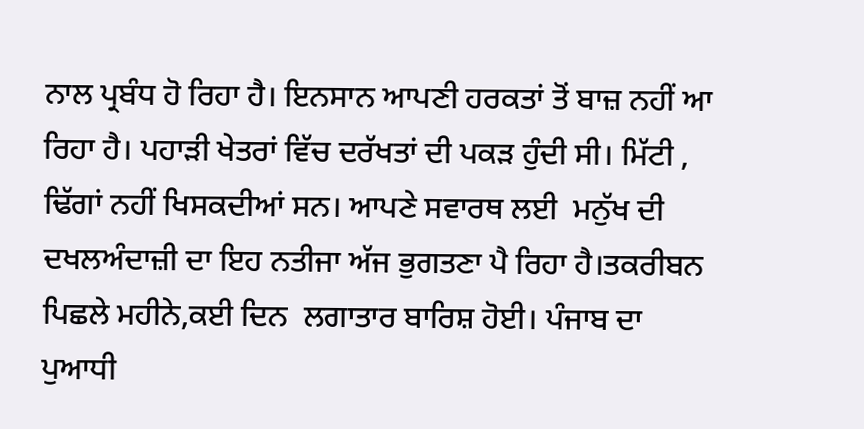ਨਾਲ ਪ੍ਰਬੰਧ ਹੋ ਰਿਹਾ ਹੈ। ਇਨਸਾਨ ਆਪਣੀ ਹਰਕਤਾਂ ਤੋਂ ਬਾਜ਼ ਨਹੀਂ ਆ ਰਿਹਾ ਹੈ। ਪਹਾੜੀ ਖੇਤਰਾਂ ਵਿੱਚ ਦਰੱਖਤਾਂ ਦੀ ਪਕੜ ਹੁੰਦੀ ਸੀ। ਮਿੱਟੀ , ਢਿੱਗਾਂ ਨਹੀਂ ਖਿਸਕਦੀਆਂ ਸਨ। ਆਪਣੇ ਸਵਾਰਥ ਲਈ  ਮਨੁੱਖ ਦੀ ਦਖਲਅੰਦਾਜ਼ੀ ਦਾ ਇਹ ਨਤੀਜਾ ਅੱਜ ਭੁਗਤਣਾ ਪੈ ਰਿਹਾ ਹੈ।ਤਕਰੀਬਨ ਪਿਛਲੇ ਮਹੀਨੇ,ਕਈ ਦਿਨ  ਲਗਾਤਾਰ ਬਾਰਿਸ਼ ਹੋਈ। ਪੰਜਾਬ ਦਾ ਪੁਆਧੀ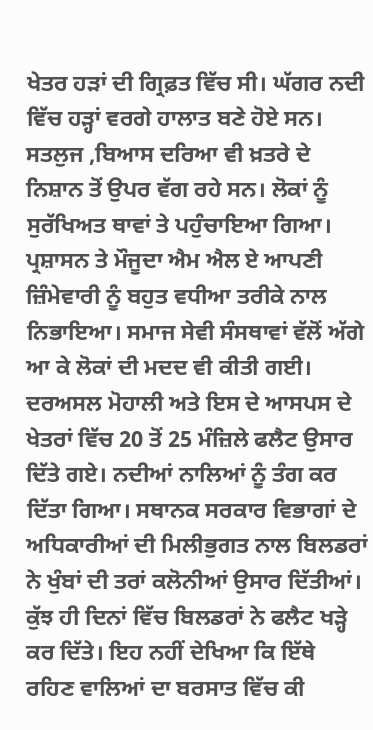ਖੇਤਰ ਹੜਾਂ ਦੀ ਗ੍ਰਿਫ਼ਤ ਵਿੱਚ ਸੀ। ਘੱਗਰ ਨਦੀ ਵਿੱਚ ਹੜ੍ਹਾਂ ਵਰਗੇ ਹਾਲਾਤ ਬਣੇ ਹੋਏ ਸਨ। ਸਤਲੁਜ ,ਬਿਆਸ ਦਰਿਆ ਵੀ ਖ਼ਤਰੇ ਦੇ ਨਿਸ਼ਾਨ ਤੋਂ ਉਪਰ ਵੱਗ ਰਹੇ ਸਨ। ਲੋਕਾਂ ਨੂੰ ਸੁਰੱਖਿਅਤ ਥਾਵਾਂ ਤੇ ਪਹੁੰਚਾਇਆ ਗਿਆ। ਪ੍ਰਸ਼ਾਸਨ ਤੇ ਮੌਜੂਦਾ ਐਮ ਐਲ ਏ ਆਪਣੀ ਜ਼ਿੰਮੇਵਾਰੀ ਨੂੰ ਬਹੁਤ ਵਧੀਆ ਤਰੀਕੇ ਨਾਲ ਨਿਭਾਇਆ। ਸਮਾਜ ਸੇਵੀ ਸੰਸਥਾਵਾਂ ਵੱਲੋਂ ਅੱਗੇ ਆ ਕੇ ਲੋਕਾਂ ਦੀ ਮਦਦ ਵੀ ਕੀਤੀ ਗਈ। ਦਰਅਸਲ ਮੋਹਾਲੀ ਅਤੇ ਇਸ ਦੇ ਆਸਪਸ ਦੇ ਖੇਤਰਾਂ ਵਿੱਚ 20 ਤੋਂ 25 ਮੰਜ਼ਿਲੇ ਫਲੈਟ ਉਸਾਰ ਦਿੱਤੇ ਗਏ। ਨਦੀਆਂ ਨਾਲਿਆਂ ਨੂੰ ਤੰਗ ਕਰ ਦਿੱਤਾ ਗਿਆ। ਸਥਾਨਕ ਸਰਕਾਰ ਵਿਭਾਗਾਂ ਦੇ ਅਧਿਕਾਰੀਆਂ ਦੀ ਮਿਲੀਭੁਗਤ ਨਾਲ ਬਿਲਡਰਾਂ ਨੇ ਖੁੰਬਾਂ ਦੀ ਤਰਾਂ ਕਲੋਨੀਆਂ ਉਸਾਰ ਦਿੱਤੀਆਂ। ਕੁੱਝ ਹੀ ਦਿਨਾਂ ਵਿੱਚ ਬਿਲਡਰਾਂ ਨੇ ਫਲੈਟ ਖੜ੍ਹੇ ਕਰ ਦਿੱਤੇ। ਇਹ ਨਹੀਂ ਦੇਖਿਆ ਕਿ ਇੱਥੇ ਰਹਿਣ ਵਾਲਿਆਂ ਦਾ ਬਰਸਾਤ ਵਿੱਚ ਕੀ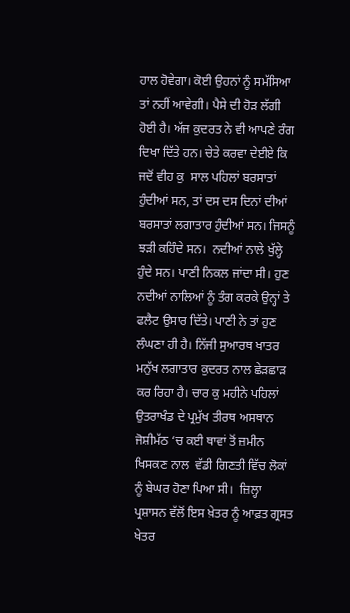ਹਾਲ ਹੋਵੇਗਾ। ਕੋਈ ਉਹਨਾਂ ਨੂੰ ਸਮੱਸਿਆ ਤਾਂ ਨਹੀਂ ਆਵੇਗੀ। ਪੈਸੇ ਦੀ ਹੋੜ ਲੱਗੀ ਹੋਈ ਹੈ। ਅੱਜ ਕੁਦਰਤ ਨੇ ਵੀ ਆਪਣੇ ਰੰਗ ਦਿਖਾ ਦਿੱਤੇ ਹਨ। ਚੇਤੇ ਕਰਵਾ ਦੇਈਏ ਕਿ ਜਦੋਂ ਵੀਹ ਕੁ  ਸਾਲ ਪਹਿਲਾਂ ਬਰਸਾਤਾਂ ਹੁੰਦੀਆਂ ਸਨ, ਤਾਂ ਦਸ ਦਸ ਦਿਨਾਂ ਦੀਆਂ ਬਰਸਾਤਾਂ ਲਗਾਤਾਰ ਹੁੰਦੀਆਂ ਸਨ। ਜਿਸਨੂੰ  ਝੜੀ ਕਹਿੰਦੇ ਸਨ।  ਨਦੀਆਂ ਨਾਲੇ ਖੁੱਲ੍ਹੇ ਹੁੰਦੇ ਸਨ। ਪਾਣੀ ਨਿਕਲ ਜਾਂਦਾ ਸੀ। ਹੁਣ ਨਦੀਆਂ ਨਾਲਿਆਂ ਨੂੰ ਤੰਗ ਕਰਕੇ ਉਨ੍ਹਾਂ ਤੇ ਫਲੈਟ ਉਸਾਰ ਦਿੱਤੇ। ਪਾਣੀ ਨੇ ਤਾਂ ਹੁਣ ਲੰਘਣਾ ਹੀ ਹੈ। ਨਿੱਜੀ ਸੁਆਰਥ ਖਾਤਰ ਮਨੁੱਖ ਲਗਾਤਾਰ ਕੁਦਰਤ ਨਾਲ ਛੇੜਛਾੜ ਕਰ ਰਿਹਾ ਹੈ। ਚਾਰ ਕੁ ਮਹੀਨੇ ਪਹਿਲਾਂ ਉਤਰਾਖੰਡ ਦੇ ਪ੍ਰਮੁੱਖ ਤੀਰਥ ਅਸਥਾਨ  ਜੋਸ਼ੀਮੱਠ ‘ਚ ਕਈ ਥਾਵਾਂ ਤੋਂ ਜ਼ਮੀਨ ਖਿਸਕਣ ਨਾਲ  ਵੱਡੀ ਗਿਣਤੀ ਵਿੱਚ ਲੋਕਾਂ ਨੂੰ ਬੇਘਰ ਹੋਣਾ ਪਿਆ ਸੀ।  ਜ਼ਿਲ੍ਹਾ ਪ੍ਰਸ਼ਾਸਨ ਵੱਲੋਂ ਇਸ ਖ਼ੇਤਰ ਨੂੰ ਆਫ਼ਤ ਗ੍ਰਸਤ ਖੇਤਰ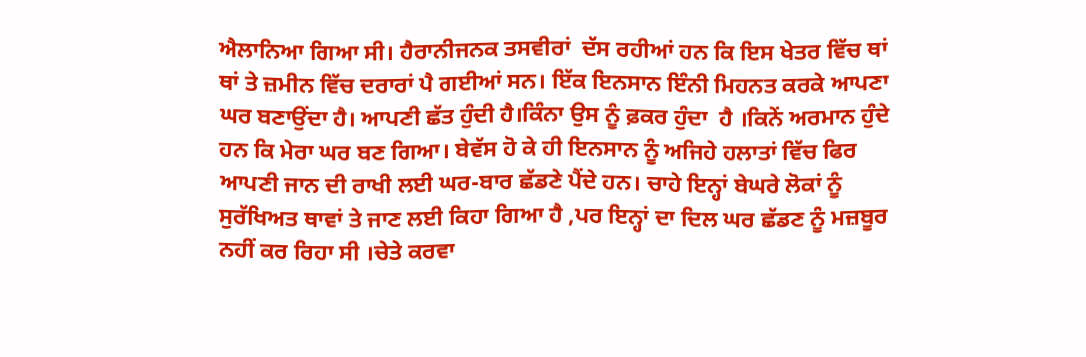ਐਲਾਨਿਆ ਗਿਆ ਸੀ। ਹੈਰਾਨੀਜਨਕ ਤਸਵੀਰਾਂ  ਦੱਸ ਰਹੀਆਂ ਹਨ ਕਿ ਇਸ ਖੇਤਰ ਵਿੱਚ ਥਾਂ ਥਾਂ ਤੇ ਜ਼ਮੀਨ ਵਿੱਚ ਦਰਾਰਾਂ ਪੈ ਗਈਆਂ ਸਨ। ਇੱਕ ਇਨਸਾਨ ਇੰਨੀ ਮਿਹਨਤ ਕਰਕੇ ਆਪਣਾ ਘਰ ਬਣਾਉਂਦਾ ਹੈ। ਆਪਣੀ ਛੱਤ ਹੁੰਦੀ ਹੈ।ਕਿੰਨਾ ਉਸ ਨੂੰ ਫ਼ਕਰ ਹੁੰਦਾ  ਹੈ ।ਕਿਨੇਂ ਅਰਮਾਨ ਹੁੰਦੇ ਹਨ ਕਿ ਮੇਰਾ ਘਰ ਬਣ ਗਿਆ। ਬੇਵੱਸ ਹੋ ਕੇ ਹੀ ਇਨਸਾਨ ਨੂੰ ਅਜਿਹੇ ਹਲਾਤਾਂ ਵਿੱਚ ਫਿਰ ਆਪਣੀ ਜਾਨ ਦੀ ਰਾਖੀ ਲਈ ਘਰ-ਬਾਰ ਛੱਡਣੇ ਪੈਂਦੇ ਹਨ। ਚਾਹੇ ਇਨ੍ਹਾਂ ਬੇਘਰੇ ਲੋਕਾਂ ਨੂੰ ਸੁਰੱਖਿਅਤ ਥਾਵਾਂ ਤੇ ਜਾਣ ਲਈ ਕਿਹਾ ਗਿਆ ਹੈ ,ਪਰ ਇਨ੍ਹਾਂ ਦਾ ਦਿਲ ਘਰ ਛੱਡਣ ਨੂੰ ਮਜ਼ਬੂਰ ਨਹੀਂ ਕਰ ਰਿਹਾ ਸੀ ।ਚੇਤੇ ਕਰਵਾ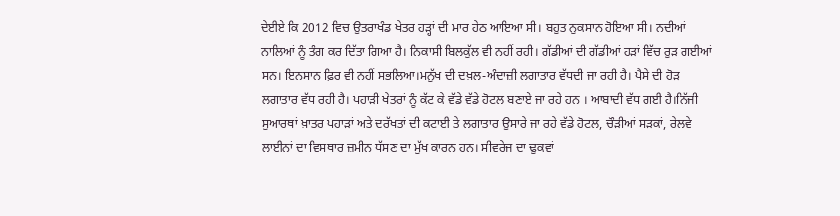ਦੇਈਏ ਕਿ 2012 ਵਿਚ ਉਤਰਾਖੰਡ ਖੇਤਰ ਹੜ੍ਹਾਂ ਦੀ ਮਾਰ ਹੇਠ ਆਇਆ ਸੀ। ਬਹੁਤ ਨੁਕਸਾਨ ਹੋਇਆ ਸੀ। ਨਦੀਆਂ ਨਾਲਿਆਂ ਨੂੰ ਤੰਗ ਕਰ ਦਿੱਤਾ ਗਿਆ ਹੈ। ਨਿਕਾਸੀ ਬਿਲਕੁੱਲ ਵੀ ਨਹੀਂ ਰਹੀ। ਗੱਡੀਆਂ ਦੀ ਗੱਡੀਆਂ ਹੜਾਂ ਵਿੱਚ ਰੁੜ ਗਈਆਂ ਸਨ। ਇਨਸਾਨ ਫ਼ਿਰ ਵੀ ਨਹੀਂ ਸਭਲਿਆ।ਮਨੁੱਖ ਦੀ ਦਖ਼ਲ-ਅੰਦਾਜ਼ੀ ਲਗਾਤਾਰ ਵੱਧਦੀ ਜਾ ਰਹੀ ਹੈ। ਪੈਸੇ ਦੀ ਹੋੜ ਲਗਾਤਾਰ ਵੱਧ ਰਹੀ ਹੈ। ਪਹਾੜੀ ਖੇਤਰਾਂ ਨੂੰ ਕੱਟ ਕੇ ਵੱਡੇ ਵੱਡੇ ਹੋਟਲ ਬਣਾਏ ਜਾ ਰਹੇ ਹਨ । ਆਬਾਦੀ ਵੱਧ ਗਈ ਹੈ।ਨਿੱਜੀ ਸੁਆਰਥਾਂ ਖ਼ਾਤਰ ਪਹਾੜਾਂ ਅਤੇ ਦਰੱਖਤਾਂ ਦੀ ਕਟਾਈ ਤੇ ਲਗਾਤਾਰ ਉਸਾਰੇ ਜਾ ਰਹੇ ਵੱਡੇ ਹੋਟਲ, ਚੌੜੀਆਂ ਸੜਕਾਂ, ਰੇਲਵੇ ਲਾਈਨਾਂ ਦਾ ਵਿਸਥਾਰ ਜ਼ਮੀਨ ਧੱਸਣ ਦਾ ਮੁੱਖ ਕਾਰਨ ਹਨ। ਸੀਵਰੇਜ ਦਾ ਢੁਕਵਾਂ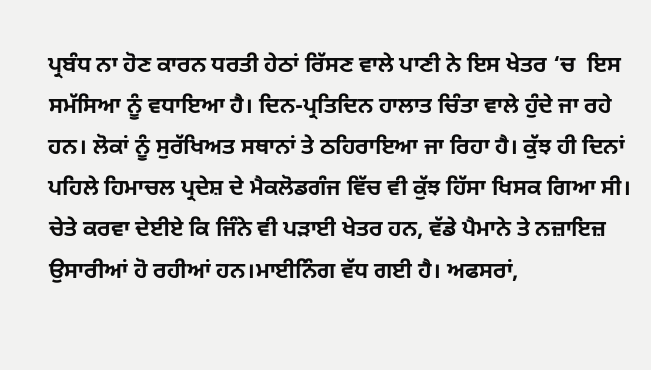ਪ੍ਰਬੰਧ ਨਾ ਹੋਣ ਕਾਰਨ ਧਰਤੀ ਹੇਠਾਂ ਰਿੱਸਣ ਵਾਲੇ ਪਾਣੀ ਨੇ ਇਸ ਖੇਤਰ ‘ਚ  ਇਸ ਸਮੱਸਿਆ ਨੂੰ ਵਧਾਇਆ ਹੈ। ਦਿਨ-ਪ੍ਰਤਿਦਿਨ ਹਾਲਾਤ ਚਿੰਤਾ ਵਾਲੇ ਹੁੰਦੇ ਜਾ ਰਹੇ ਹਨ। ਲੋਕਾਂ ਨੂੰ ਸੁਰੱਖਿਅਤ ਸਥਾਨਾਂ ਤੇ ਠਹਿਰਾਇਆ ਜਾ ਰਿਹਾ ਹੈ। ਕੁੱਝ ਹੀ ਦਿਨਾਂ ਪਹਿਲੇ ਹਿਮਾਚਲ ਪ੍ਰਦੇਸ਼ ਦੇ ਮੈਕਲੋਡਗੰਜ ਵਿੱਚ ਵੀ ਕੁੱਝ ਹਿੱਸਾ ਖਿਸਕ ਗਿਆ ਸੀ। ਚੇਤੇ ਕਰਵਾ ਦੇਈਏ ਕਿ ਜਿੰਨੇ ਵੀ ਪੜਾਈ ਖੇਤਰ ਹਨ, ਵੱਡੇ ਪੈਮਾਨੇ ਤੇ ਨਜ਼ਾਇਜ਼ ਉਸਾਰੀਆਂ ਹੋ ਰਹੀਆਂ ਹਨ।ਮਾਈਨਿੰਗ ਵੱਧ ਗਈ ਹੈ। ਅਫਸਰਾਂ,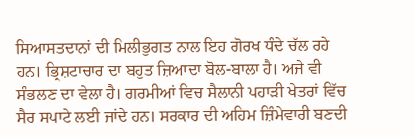ਸਿਆਸਤਦਾਨਾਂ ਦੀ ਮਿਲੀਭੁਗਤ ਨਾਲ ਇਹ ਗੋਰਖ ਧੰਦੇ ਚੱਲ ਰਹੇ ਹਨ। ਭ੍ਰਿਸ਼ਟਾਚਾਰ ਦਾ ਬਹੁਤ ਜ਼ਿਆਦਾ ਬੋਲ-ਬਾਲਾ ਹੈ। ਅਜੇ ਵੀ ਸੰਭਲਣ ਦਾ ਵੇਲਾ ਹੈ। ਗਰਮੀਆਂ ਵਿਚ ਸੈਲਾਨੀ ਪਹਾੜੀ ਖੇਤਰਾਂ ਵਿੱਚ ਸੈਰ ਸਪਾਟੇ ਲਈ ਜਾਂਦੇ ਹਨ। ਸਰਕਾਰ ਦੀ ਅਹਿਮ ਜ਼ਿੰਮੇਵਾਰੀ ਬਣਦੀ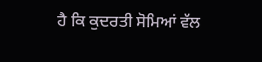ਹੈ ਕਿ ਕੁਦਰਤੀ ਸੋਮਿਆਂ ਵੱਲ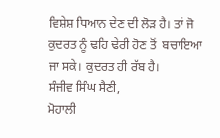ਵਿਸ਼ੇਸ਼ ਧਿਆਨ ਦੇਣ ਦੀ ਲੋੜ ਹੈ। ਤਾਂ ਜੋ ਕੁਦਰਤ ਨੂੰ ਢਹਿ ਢੇਰੀ ਹੋਣ ਤੋਂ  ਬਚਾਇਆ ਜਾ ਸਕੇ। ਕੁਦਰਤ ਹੀ ਰੱਬ ਹੈ।
ਸੰਜੀਵ ਸਿੰਘ ਸੈਣੀ,
ਮੋਹਾਲੀ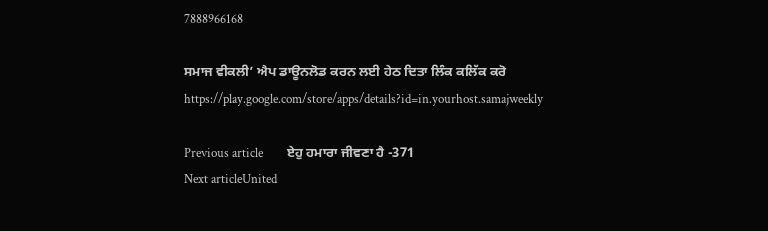7888966168

ਸਮਾਜ ਵੀਕਲੀ’ ਐਪ ਡਾਊਨਲੋਡ ਕਰਨ ਲਈ ਹੇਠ ਦਿਤਾ ਲਿੰਕ ਕਲਿੱਕ ਕਰੋ
https://play.google.com/store/apps/details?id=in.yourhost.samajweekly

Previous article        ਏਹੁ ਹਮਾਰਾ ਜੀਵਣਾ ਹੈ -371
Next articleUnited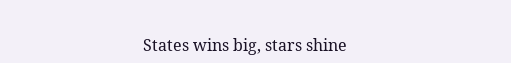States wins big, stars shine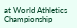at World Athletics Championship